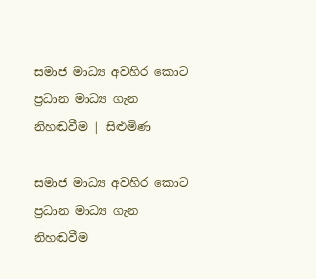සමාජ මාධ්‍ය අවහිර කොට ප්‍රධාන මාධ්‍ය ගැන නිහඬවීම | සිළුමිණ

සමාජ මාධ්‍ය අවහිර කොට ප්‍රධාන මාධ්‍ය ගැන නිහඬවීම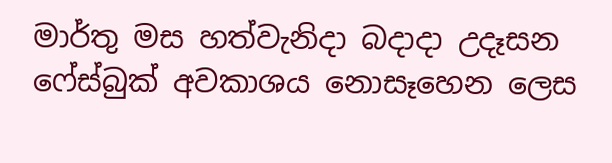මාර්තු මස හත්වැනිදා බදාදා උදෑසන ෆේස්බුක් අවකාශය නොසෑහෙන ලෙස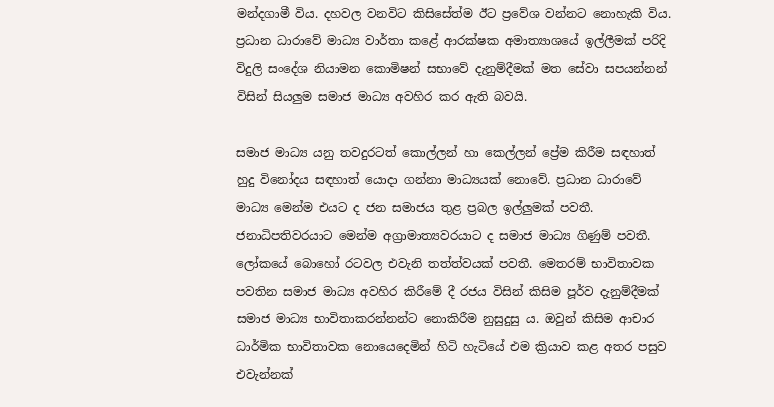මන්දගාමී විය. දහවල වනවිට කිසිසේත්ම ඊට ප්‍රවේශ වන්නට නොහැකි විය. ප්‍රධාන ධාරාවේ මාධ්‍ය වාර්තා කළේ ආරක්ෂක අමාත්‍යාශයේ ඉල්ලීමක් පරිදි විදුලි සංදේශ නියාමන කොමිෂන් සභාවේ දැනුම්දීමක් මත සේවා සපයන්නන් විසින් සියලුම සමාජ මාධ්‍ය අවහිර කර ඇති බවයි.

සමාජ මාධ්‍ය යනු තවදුරටත් කොල්ලන් හා කෙල්ලන් ප්‍රේම කිරීම සඳහාත් හුදු විනෝදය සඳහාත් යොදා ගන්නා මාධ්‍යයක් නොවේ. ප්‍රධාන ධාරාවේ මාධ්‍ය මෙන්ම එයට ද ජන සමාජය තුළ ප්‍රබල ඉල්ලුමක් පවතී. ජනාධිපතිවරයාට මෙන්ම අග්‍රාමාත්‍යවරයාට ද සමාජ මාධ්‍ය ගිණුම් පවතී. ලෝකයේ බොහෝ රටවල එවැනි තත්ත්වයක් පවතී. මෙතරම් භාවිතාවක පවතින සමාජ මාධ්‍ය අවහිර කිරීමේ දී රජය විසින් කිසිම පූර්ව දැනුම්දීමක් සමාජ මාධ්‍ය භාවිතාකරන්නන්ට නොකිරීම නුසුදුසු ය. ඔවුන් කිසිම ආචාර ධාර්මික භාවිතාවක නොයෙදෙමින් හිටි හැටියේ එම ක්‍රියාව කළ අතර පසුව එවැන්නක්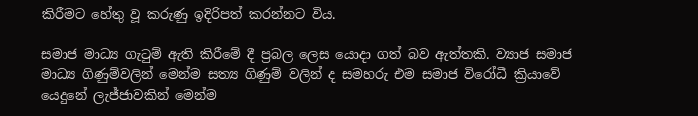කිරීමට හේතු වූ කරුණු ඉදිරිපත් කරන්නට විය.

සමාජ මාධ්‍ය ගැටුම් ඇති කිරීමේ දී ප්‍රබල ලෙස යොදා ගත් බව ඇත්තකි. ව්‍යාජ සමාජ මාධ්‍ය ගිණුම්වලින් මෙන්ම සත්‍ය ගිණුම් වලින් ද සමහරු එම සමාජ විරෝධී ක්‍රියාවේ යෙදුනේ ලැජ්ජාවකින් මෙන්ම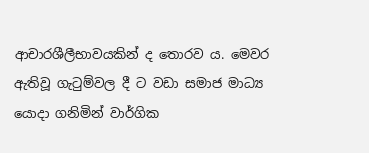ආචාරශීලීභාවයකින් ද තොරව ය. මෙවර ඇතිවූ ගැටුම්වල දී ට වඩා සමාජ මාධ්‍ය යොදා ගනිමින් වාර්ගික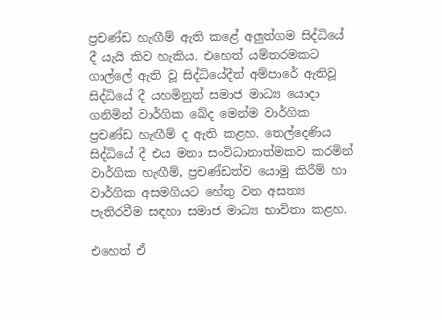ප්‍රචණ්ඩ හැඟීම් ඇති කළේ අලුත්ගම සිද්ධියේ දී යැයි කිව හැකිය. එහෙත් යම්තරමකට ගාල්ලේ ඇති වූ සිද්ධියේදීත් අම්පාරේ ඇතිවූ සිද්ධියේ දී යහමිනුත් සමාජ මාධ්‍ය යොදා ගනිමින් වාර්ගික බේද මෙන්ම වාර්ගික ප්‍රචණ්ඩ හැඟීම් ද ඇති කළහ. තෙල්දෙණිය සිද්ධියේ දී එය මනා සංවිධානාත්මකව කරමින් වාර්ගික හැඟීම්, ප්‍රචණ්ඩත්ව යොමු කිරීම් හා වාර්ගික අසමගියට හේතු වන අසත්‍ය පැතිරවීම සඳහා සමාජ මාධ්‍ය භාවිතා කළහ.

එහෙත් ඒ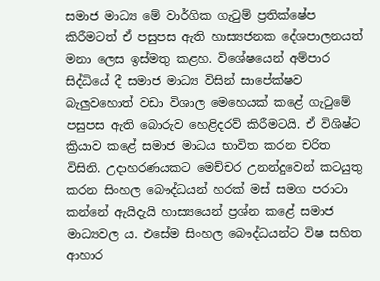සමාජ මාධ්‍ය මේ වාර්ගික ගැටුම් ප්‍රතික්ෂේප කිරීමටත් ඒ පසුපස ඇති හාස්‍යජනක දේශපාලනයත් මනා ලෙස ඉස්මතු කළහ. විශේෂයෙන් අම්පාර සිද්ධියේ දී සමාජ මාධ්‍ය විසින් සාපේක්ෂව බැලුවහොත් වඩා විශාල මෙහෙයක් කළේ ගැටුමේ පසුපස ඇති බොරුව හෙළිදරව් කිරීමටයි. ඒ විශිෂ්ට ක්‍රියාව කළේ සමාජ මාධය භාවිත කරන චරිත විසිනි. උදාහරණයකට මෙච්චර උනන්දුවෙන් කටයුතු කරන සිංහල බෞද්ධයන් හරක් මස් සමග පරාටා කන්නේ ඇයිදැයි හාස්‍යයෙන් ප්‍රශ්න කළේ සමාජ මාධ්‍යවල ය. එසේම සිංහල බෞද්ධයන්ට විෂ සහිත ආහාර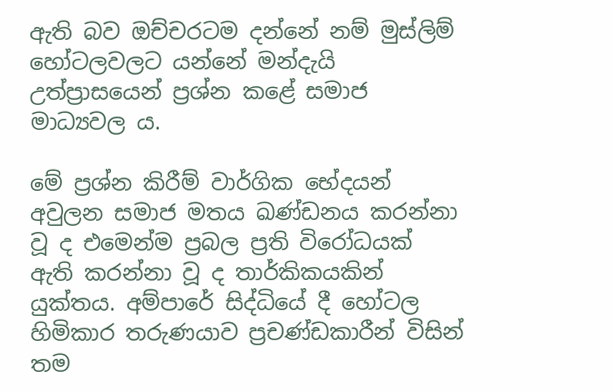ඇති බව ඔච්චරටම දන්නේ නම් මුස්ලිම් හෝටලවලට යන්නේ මන්දැයි උත්ප්‍රාසයෙන් ප්‍රශ්න කළේ සමාජ මාධ්‍යවල ය.

මේ ප්‍රශ්න කිරීම් වාර්ගික භේදයන් අවුලන සමාජ මතය ඛණ්ඩනය කරන්නා වූ ද එමෙන්ම ප්‍රබල ප්‍රති විරෝධයක් ඇති කරන්නා වූ ද තාර්කිකයකින් යුක්තය. අම්පාරේ සිද්ධියේ දී හෝටල හිමිකාර තරුණයාව ප්‍රචණ්ඩකාරීන් විසින් තම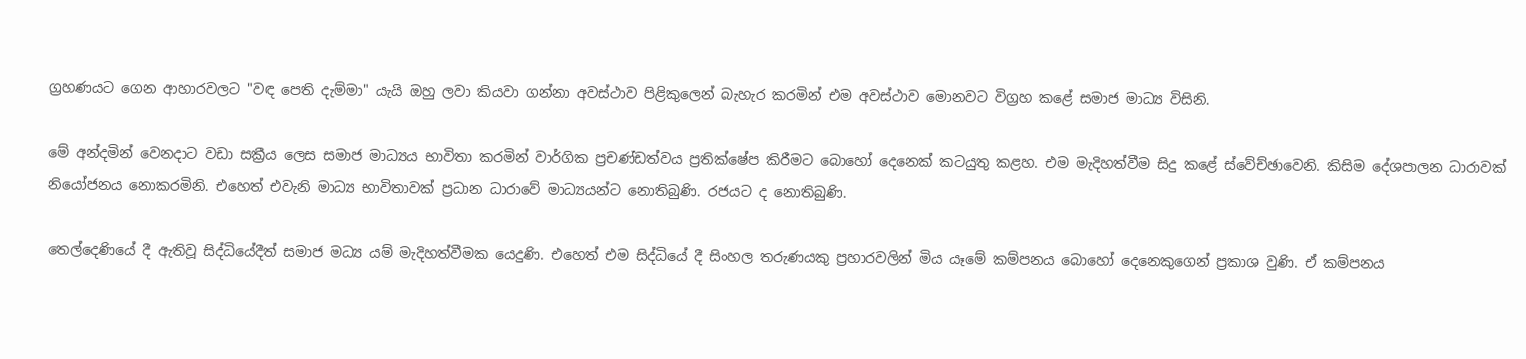ග්‍රහණයට ගෙන ආහාරවලට "වඳ පෙති දැම්මා" යැයි ඔහු ලවා කියවා ගන්නා අවස්ථාව පිළිකුලෙන් බැහැර කරමින් එම අවස්ථාව මොනවට විග්‍රහ කළේ සමාජ මාධ්‍ය විසිනි.

මේ අන්දමින් වෙනදාට වඩා සක්‍රීය ලෙස සමාජ මාධ්‍යය භාවිතා කරමින් වාර්ගික ප්‍රචණ්ඩත්වය ප්‍රතික්ෂේප කිරීමට බොහෝ දෙනෙක් කටයුතු කළහ. එම මැදිහත්වීම සිදු කළේ ස්වේච්ඡාවෙනි. කිසිම දේශපාලන ධාරාවක් නියෝජනය නොකරමිනි. එහෙත් එවැනි මාධ්‍ය භාවිතාවක් ප්‍රධාන ධාරාවේ මාධ්‍යයන්ට නොතිබුණි. රජයට ද නොතිබුණි.

තෙල්දෙණියේ දී ඇතිවූ සිද්ධියේදීත් සමාජ මධ්‍ය යම් මැදිහත්වීමක යෙදුණි. එහෙත් එම සිද්ධියේ දී සිංහල තරුණයකු ප්‍රහාරවලින් මිය යෑමේ කම්පනය බොහෝ දෙනෙකුගෙන් ප්‍රකාශ වුණි. ඒ කම්පනය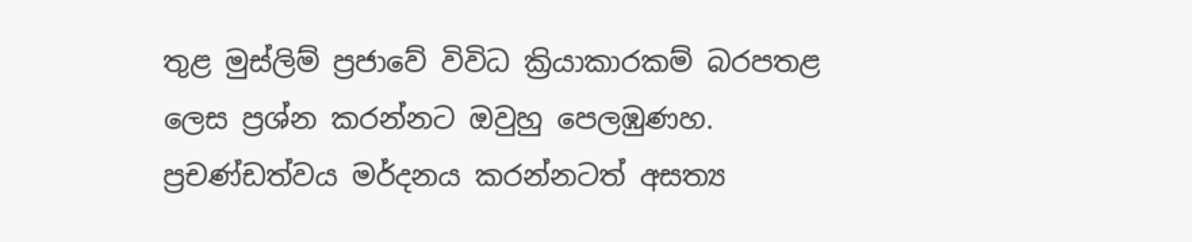තුළ මුස්ලිම් ප්‍රජාවේ විවිධ ක්‍රියාකාරකම් බරපතළ ලෙස ප්‍රශ්න කරන්නට ඔවුහු පෙලඹුණහ. ප්‍රචණ්ඩත්වය මර්දනය කරන්නටත් අසත්‍ය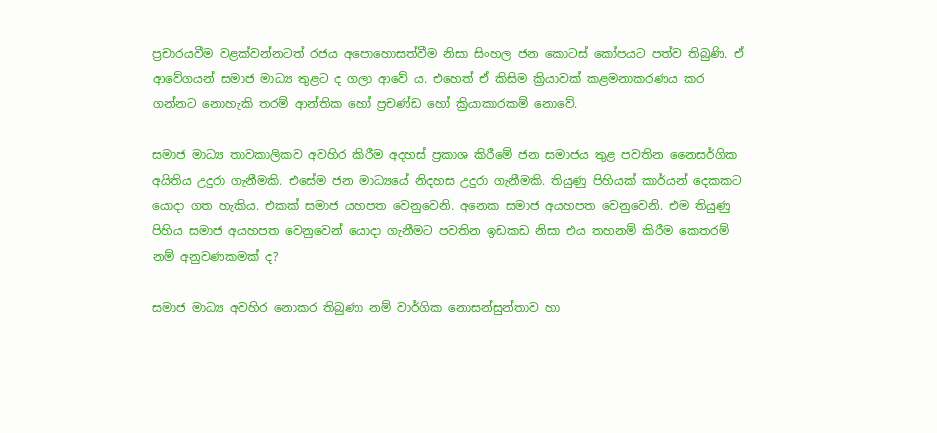ප්‍රචාරයවීම වළක්වන්නටත් රජය අපොහොසත්වීම නිසා සිංහල ජන කොටස් කෝපයට පත්ව තිබුණි. ඒ ආවේගයන් සමාජ මාධ්‍ය තුළට ද ගලා ආවේ ය. එහෙත් ඒ කිසිම ක්‍රියාවක් කළමනාකරණය කර ගන්නට නොහැකි තරම් ආන්තික හෝ ප්‍රචණ්ඩ හෝ ක්‍රියාකාරකම් නොවේ.

සමාජ මාධ්‍ය තාවකාලිකව අවහිර කිරීම අදහස් ප්‍රකාශ කිරීමේ ජන සමාජය තුළ පවතින නෛසර්ගික අයිතිය උදුරා ගැනීමකි. එසේම ජන මාධ්‍යයේ නිදහස උදුරා ගැනීමකි. තියුණු පිහියක් කාර්යන් දෙකකට යොදා ගත හැකිය. එකක් සමාජ යහපත වෙනුවෙනි. අනෙක සමාජ අයහපත වෙනුවෙනි. එම තියුණු පිහිය සමාජ අයහපත වෙනුවෙන් යොදා ගැනීමට පවතින ඉඩකඩ නිසා එය තහනම් කිරීම කෙතරම් නම් අනුවණකමක් ද?

සමාජ මාධ්‍ය අවහිර නොකර තිබුණා නම් වාර්ගික නොසන්සුන්තාව හා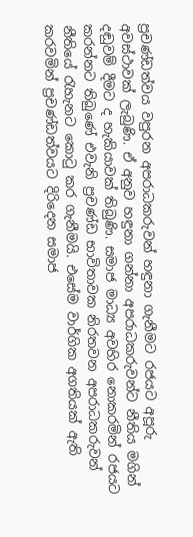ප්‍රචණ්ඩත්වය වපුරන අපරාධකරුවන් හඳුනා ගැනීමට රජයට අපූරු අවස්ථාවක් ලැබුණි. ඒ අනුව හඳුනා ගන්නා අපරාධකරුවන්ට නීතිය මගින් දඬුවම් දීමට ද හැකියාවක් තිබුණි. සමාජ මාධ්‍ය අවහිර නොකරමින් රජයට කරන්නට තිබුණේ එවැනි ප්‍රචණ්ඩ භාවිතාවක නිරතවන අපරාධකරුවන් නීතියේ රැහැනට කොටු කර ගැනීමයි. එසේම වාර්ගික අගතියක් ඇති කරවමින් ප්‍රචණ්ඩත්වයට දිරිදෙන සමාජ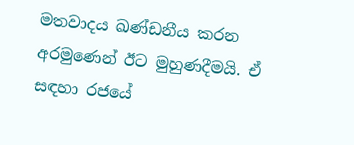මතවාදය ඛණ්ඩනීය කරන අරමුණෙන් ඊට මුහුණදීමයි. ඒ සඳහා රජයේ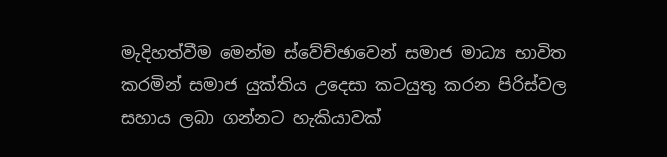මැදිහත්වීම මෙන්ම ස්වේච්ඡාවෙන් සමාජ මාධ්‍ය භාවිත කරමින් සමාජ යුක්තිය උදෙසා කටයුතු කරන පිරිස්වල සහාය ලබා ගන්නට හැකියාවක්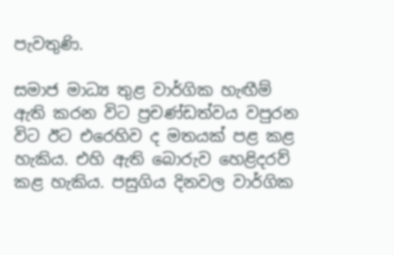පැවතුණි.

සමාජ මාධ්‍ය තුළ වාර්ගික හැඟීම් ඇති කරන විට ප්‍රචණ්ඩත්වය වපුරන විට ඊට එරෙහිව ද මතයක් පළ කළ හැකිය. එහි ඇති බොරුව හෙළිදරව් කළ හැකිය. පසුගිය දිනවල වාර්ගික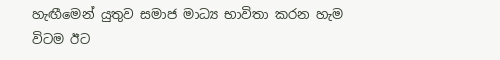හැඟීමෙන් යුතුව සමාජ මාධ්‍ය භාවිතා කරන හැම විටම ඊට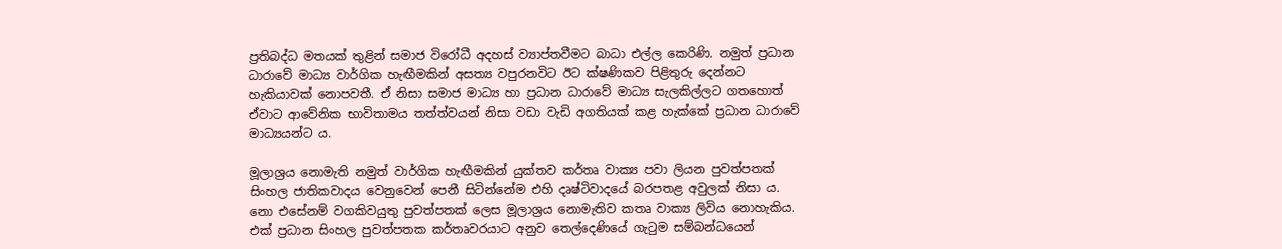ප්‍රතිබද්ධ මතයක් තුළින් සමාජ විරෝධී අදහස් ව්‍යාප්තවීමට බාධා එල්ල කෙරිණි. නමුත් ප්‍රධාන ධාරාවේ මාධ්‍ය වාර්ගික හැඟීමකින් අසත්‍ය වපුරනවිට ඊට ක්ෂණිකව පිළිතුරු දෙන්නට හැකියාවක් නොපවතී. ඒ නිසා සමාජ මාධ්‍ය හා ප්‍රධාන ධාරාවේ මාධ්‍ය සැලකිල්ලට ගතහොත් ඒවාට ආවේනික භාවිතාමය තත්ත්වයන් නිසා වඩා වැඩි අගතියක් කළ හැක්කේ ප්‍රධාන ධාරාවේ මාධ්‍යයන්ට ය.

මූලාශ්‍රය නොමැති නමුත් වාර්ගික හැඟීමකින් යුක්තව කර්තෘ වාක්‍ය පවා ලියන පුවත්පතක් සිංහල ජාතිකවාදය වෙනුවෙන් පෙනී සිටින්නේම එහි දෘෂ්ටිවාදයේ බරපතළ අවුලක් නිසා ය. නො එසේනම් වගකිවයුතු පුවත්පතක් ලෙස මූලාශ්‍රය නොමැතිව කතෘ වාක්‍ය ලිවිය නොහැකිය. එක් ප්‍රධාන සිංහල පුවත්පතක කර්තෘවරයාට අනුව තෙල්දෙණියේ ගැටුම සම්බන්ධයෙන්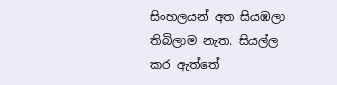සිංහලයන් අත සියඹලා තිබිලාම නැත. සියල්ල කර ඇත්තේ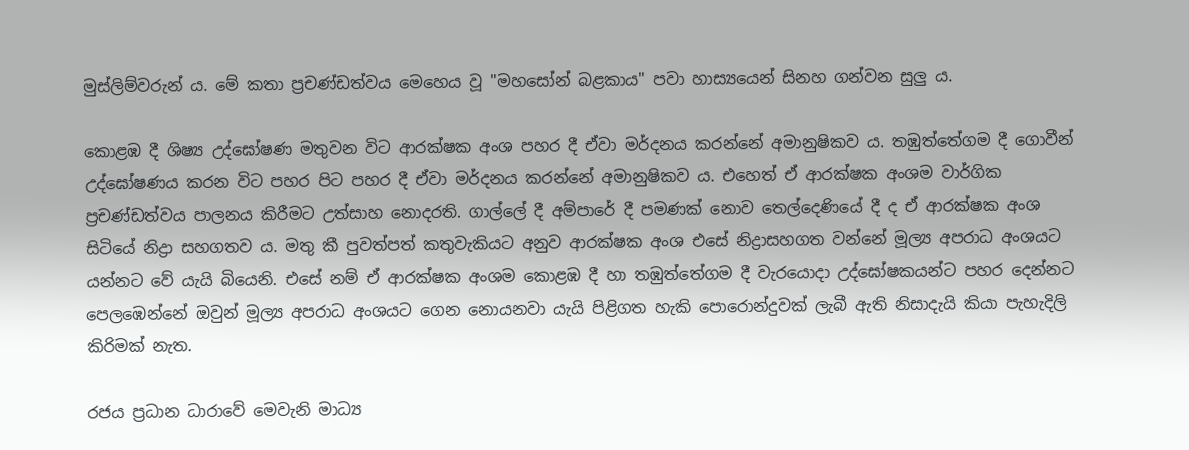මුස්ලිම්වරුන් ය. මේ කතා ප්‍රචණ්ඩත්වය මෙහෙය වූ "මහසෝන් බළකාය" පවා හාස්‍ය‍යෙන් සිනහ ගන්වන සුලු ය.

කොළඹ දී ශිෂ්‍ය උද්ඝෝෂණ මතුවන විට ආරක්ෂක අංශ පහර දී ඒවා මර්දනය කරන්නේ අමානුෂිකව ය. තඹුත්තේගම දී ගොවීන් උද්ඝෝෂණය කරන විට පහර පිට පහර දී ඒවා මර්දනය කරන්නේ අමානුෂිකව ය. එහෙත් ඒ ආරක්ෂක අංශම වාර්ගික ප්‍රචණ්ඩත්වය පාලනය කිරීමට උත්සාහ නොදරති. ගාල්ලේ දී අම්පාරේ දී පමණක් නොව තෙල්දෙණියේ දී ද ඒ ආරක්ෂක අංශ සිටියේ නිද්‍රා සහගතව ය. මතු කී පුවත්පත් කතුවැකියට අනුව ආරක්ෂක අංශ එසේ නිද්‍රාසහගත වන්නේ මූල්‍ය අපරාධ අංශයට යන්නට වේ යැයි බියෙනි. එසේ නම් ඒ ආරක්ෂක අංශම කොළඹ දී හා තඹුත්තේගම දී වැරයොදා උද්ඝෝෂකයන්ට පහර දෙන්නට පෙලඹෙන්නේ ඔවුන් මූල්‍ය අපරාධ අංශයට ගෙන නොයනවා යැයි පිළිගත හැකි පොරොන්දුවක් ලැබී ඇති නිසාදැයි කියා පැහැදිලි කිරිමක් නැත.

රජය ප්‍රධාන ධාරාවේ මෙවැනි මාධ්‍ය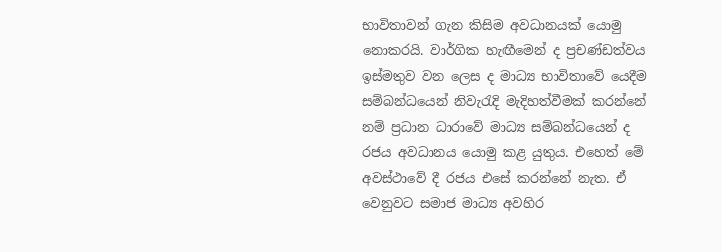භාවිතාවන් ගැන කිසිම අවධානයක් යොමු නොකරයි. වාර්ගික හැඟීමෙන් ද ප්‍රචණ්ඩත්වය ඉස්මතුව වන ලෙස ද මාධ්‍ය භාවිතාවේ යෙදීම සම්බන්ධයෙන් නිවැරැදි මැදිහත්වීමක් කරන්නේ නම් ප්‍රධාන ධාරාවේ මාධ්‍ය සම්බන්ධයෙන් ද රජය අවධානය යොමු කළ යුතුය. එහෙත් මේ අවස්ථාවේ දී රජය එසේ කරන්නේ නැත. ඒ වෙනුවට සමාජ මාධ්‍ය අවහිර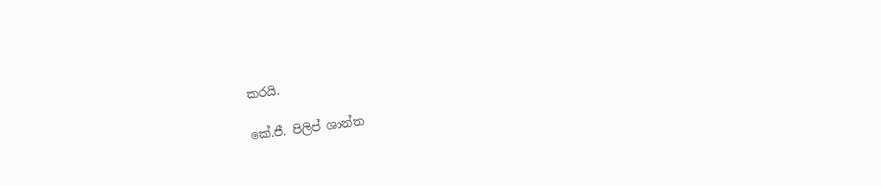කරයි.

කේ.ජී. පිලිප් ශාන්ත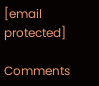[email protected]

Comments